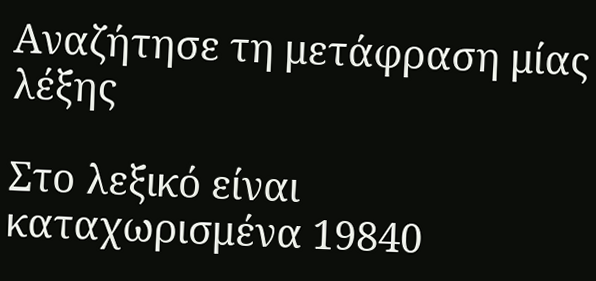Αναζήτησε τη μετάφραση μίας λέξης

Στο λεξικό είναι καταχωρισμένα 19840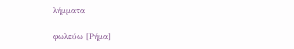λήμματα

φωλεύω [Ρήμα]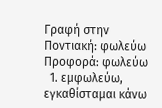Γραφή στην Ποντιακή: φωλεύω Προφορά: φωλεύω
  1. εμφωλεύω, εγκαθίσταμαι κάνω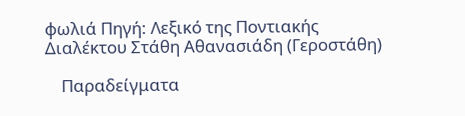φωλιά Πηγή: Λεξικό της Ποντιακής Διαλέκτου Στάθη Αθανασιάδη (Γεροστάθη)

    Παραδείγματα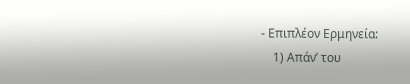- Επιπλέον Ερμηνεία:
    1) Απάν’ του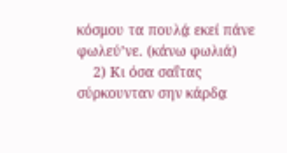κόσμου τα πουλά̤ εκεί πάνε φωλεύ’νε. (κάνω φωλιά)
    2) Κι όσα σαΐτας σύρκουνταν σην κάρδα̤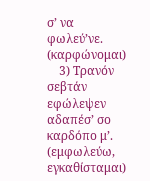σ’ να φωλεύ’νε. (καρφώνομαι)
    3) Τρανόν σεβτάν εφώλεψεν αδαπέσ’ σο καρδόπο μ’. (εμφωλεύω, εγκαθίσταμαι)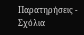Παρατηρήσεις - Σχόλια